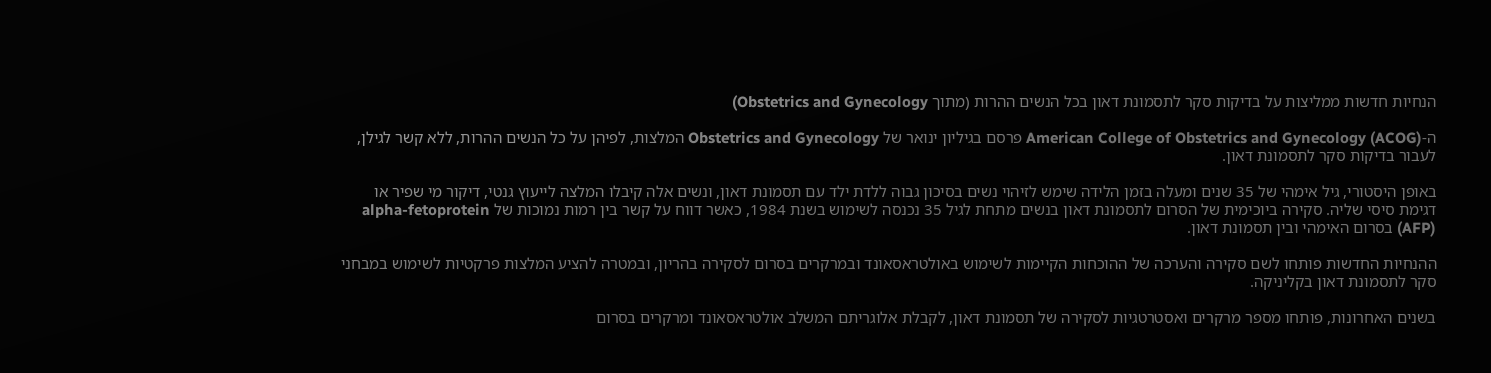הנחיות חדשות ממליצות על בדיקות סקר לתסמונת דאון בכל הנשים ההרות (מתוך Obstetrics and Gynecology)

ה-American College of Obstetrics and Gynecology (ACOG) פרסם בגיליון ינואר של Obstetrics and Gynecology המלצות, לפיהן על כל הנשים ההרות, ללא קשר לגילן, לעבור בדיקות סקר לתסמונת דאון.

באופן היסטורי, גיל אימהי של 35 שנים ומעלה בזמן הלידה שימש לזיהוי נשים בסיכון גבוה ללדת ילד עם תסמונת דאון, ונשים אלה קיבלו המלצה לייעוץ גנטי, דיקור מי שפיר או דגימת סיסי שליה. סקירה ביוכימית של הסרום לתסמונת דאון בנשים מתחת לגיל 35 נכנסה לשימוש בשנת 1984, כאשר דווח על קשר בין רמות נמוכות של alpha-fetoprotein (AFP) בסרום האימהי ובין תסמונת דאון.

ההנחיות החדשות פותחו לשם סקירה והערכה של ההוכחות הקיימות לשימוש באולטראסאונד ובמרקרים בסרום לסקירה בהריון, ובמטרה להציע המלצות פרקטיות לשימוש במבחני סקר לתסמונת דאון בקליניקה.

בשנים האחרונות, פותחו מספר מרקרים ואסטרטגיות לסקירה של תסמונת דאון, לקבלת אלוגריתם המשלב אולטראסאונד ומרקרים בסרום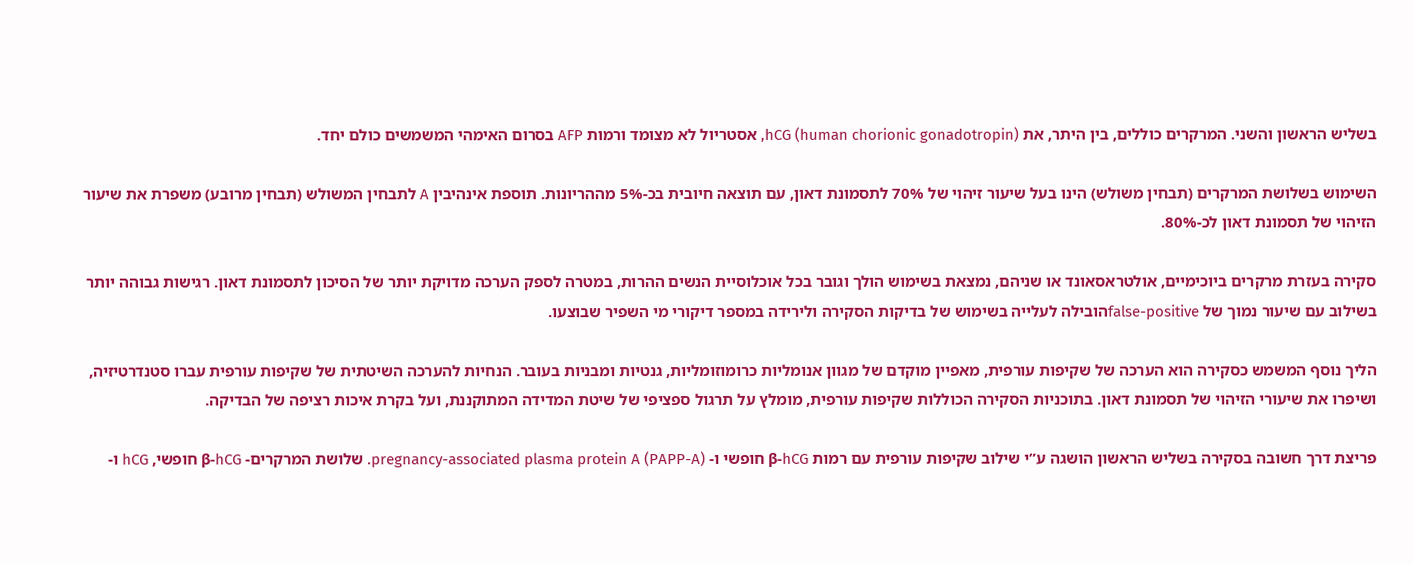בשליש הראשון והשני. המרקרים כוללים, בין היתר, את hCG (human chorionic gonadotropin), אסטריול לא מצומד ורמות AFP בסרום האימהי המשמשים כולם יחד.

השימוש בשלושת המרקרים (תבחין משולש) הינו בעל שיעור זיהוי של 70% לתסמונת דאון, עם תוצאה חיובית בכ-5% מההריונות. תוספת אינהיבין A לתבחין המשולש (תבחין מרובע) משפרת את שיעור הזיהוי של תסמונת דאון לכ-80%.

סקירה בעזרת מרקרים ביוכימיים, אולטראסאונד או שניהם, נמצאת בשימוש הולך וגובר בכל אוכלוסיית הנשים ההרות, במטרה לספק הערכה מדויקת יותר של הסיכון לתסמונת דאון. רגישות גבוהה יותר בשילוב עם שיעור נמוך של false-positiveהובילה לעלייה בשימוש של בדיקות הסקירה ולירידה במספר דיקורי מי השפיר שבוצעו.

הליך נוסף המשמש כסקירה הוא הערכה של שקיפות עורפית, מאפיין מוקדם של מגוון אנומליות כרומוזומליות, גנטיות ומבניות בעובר. הנחיות להערכה השיטתית של שקיפות עורפית עברו סטנדרטיזיה, ושיפרו את שיעורי הזיהוי של תסמונת דאון. בתוכניות הסקירה הכוללות שקיפות עורפית, מומלץ על תרגול ספציפי של שיטת המדידה המתוקננת, ועל בקרת איכות רציפה של הבדיקה.

פריצת דרך חשובה בסקירה בשליש הראשון הושגה ע”י שילוב שקיפות עורפית עם רמות β-hCG חופשי ו- pregnancy-associated plasma protein A (PAPP-A). שלושת המרקרים- β-hCG חופשי, hCG ו-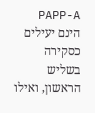PAPP-A הינם יעילים כסקירה בשליש הראשון, ואילו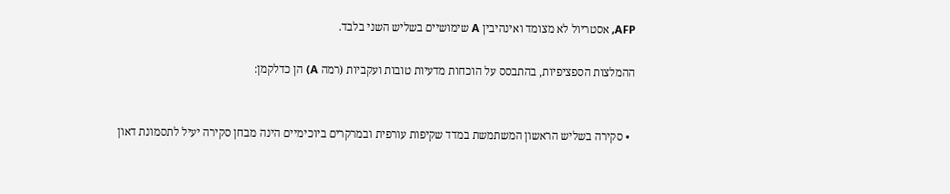AFP, אסטריול לא מצומד ואינהיבין A שימושיים בשליש השני בלבד.

ההמלצות הספציפיות, בהתבסס על הוכחות מדעיות טובות ועקביות (רמה A) הן כדלקמן:


  • סקירה בשליש הראשון המשתמשת במדד שקיפות עורפית ובמרקרים ביוכימיים הינה מבחן סקירה יעיל לתסמונת דאון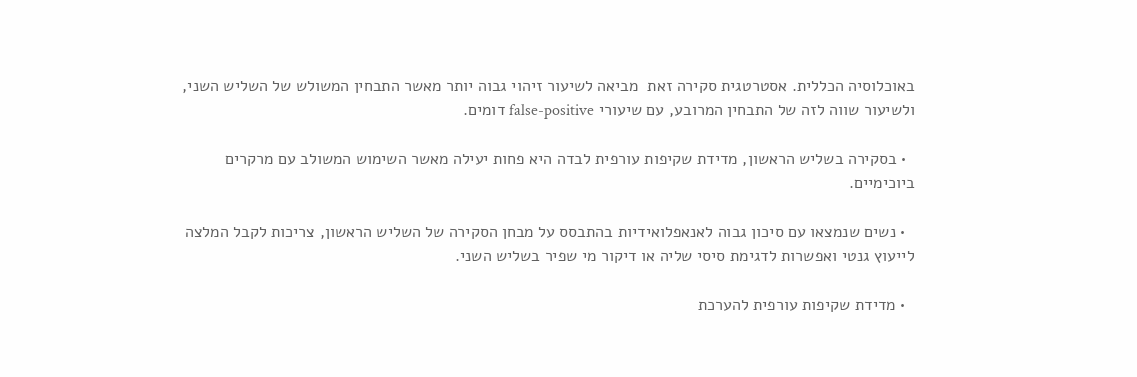באוכלוסיה הכללית. אסטרטגית סקירה זאת  מביאה לשיעור זיהוי גבוה יותר מאשר התבחין המשולש של השליש השני, ולשיעור שווה לזה של התבחין המרובע, עם שיעורי false-positive דומים.

  • בסקירה בשליש הראשון, מדידת שקיפות עורפית לבדה היא פחות יעילה מאשר השימוש המשולב עם מרקרים ביוכימיים.

  • נשים שנמצאו עם סיכון גבוה לאנאפלואידיות בהתבסס על מבחן הסקירה של השליש הראשון, צריכות לקבל המלצה לייעוץ גנטי ואפשרות לדגימת סיסי שליה או דיקור מי שפיר בשליש השני.

  • מדידת שקיפות עורפית להערכת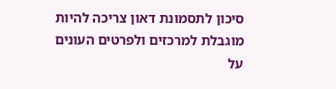סיכון לתסמונת דאון צריכה להיות מוגבלת למרכזים ולפרטים העונים על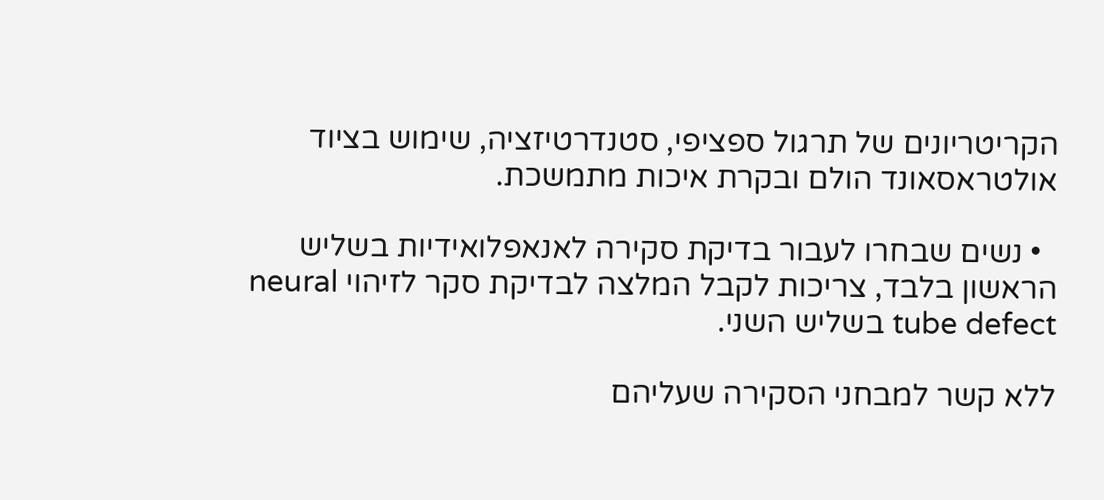הקריטריונים של תרגול ספציפי, סטנדרטיזציה, שימוש בציוד אולטראסאונד הולם ובקרת איכות מתמשכת.

  • נשים שבחרו לעבור בדיקת סקירה לאנאפלואידיות בשליש הראשון בלבד, צריכות לקבל המלצה לבדיקת סקר לזיהוי neural tube defect בשליש השני.

ללא קשר למבחני הסקירה שעליהם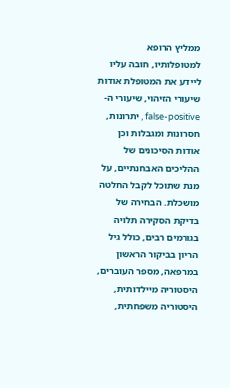ממליץ הרופא למטופלותיו, חובה עליו ליידע את המטופלת אודות שיעורי הזיהוי, שיעורי ה- false-positive , יתרונות, חסרונות ומגבלות וכן אודות הסיכונים של ההליכים האבחנתיים, על מנת שתוכל לקבל החלטה מושכלת. הבחירה של בדיקת הסקירה תלויה בגורמים רבים, כולל גיל הריון בביקור הראשון במרפאה, מספר העוברים, היסטוריה מיילדותית, היסטוריה משפחתית,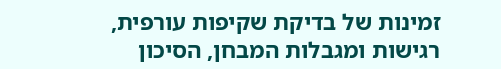זמינות של בדיקת שקיפות עורפית, רגישות ומגבלות המבחן, הסיכון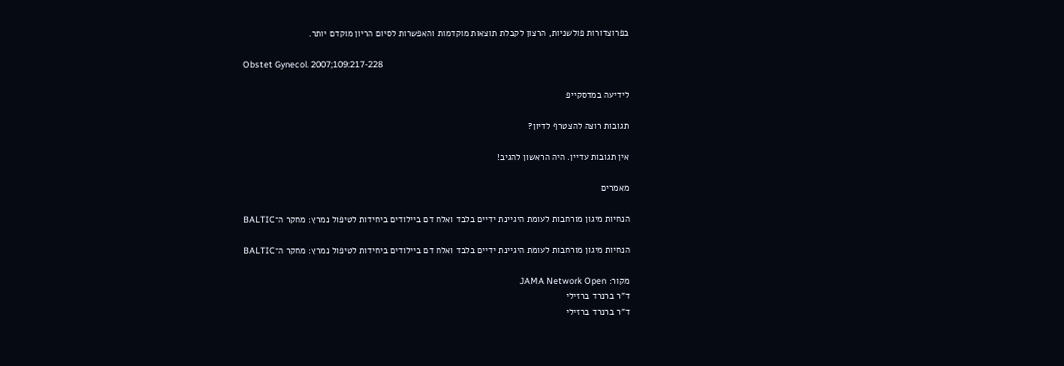בפרוצדורות פולשניות, הרצון לקבלת תוצאות מוקדמות והאפשרות לסיום הריון מוקדם יותר.

Obstet Gynecol. 2007;109:217-228

לידיעה במדסקייפ

תגובות רוצה להצטרף לדיון?

אין תגובות עדיין. היה הראשון להגיב!

מאמרים

הנחיות מיגון מורחבות לעומת היגיינת ידיים בלבד ואלח דם ביילודים ביחידות לטיפול נמרץ: מחקר ה־BALTIC

הנחיות מיגון מורחבות לעומת היגיינת ידיים בלבד ואלח דם ביילודים ביחידות לטיפול נמרץ: מחקר ה־BALTIC

מקור: JAMA Network Open
ד"ר ברנרד ברזילי
ד"ר ברנרד ברזילי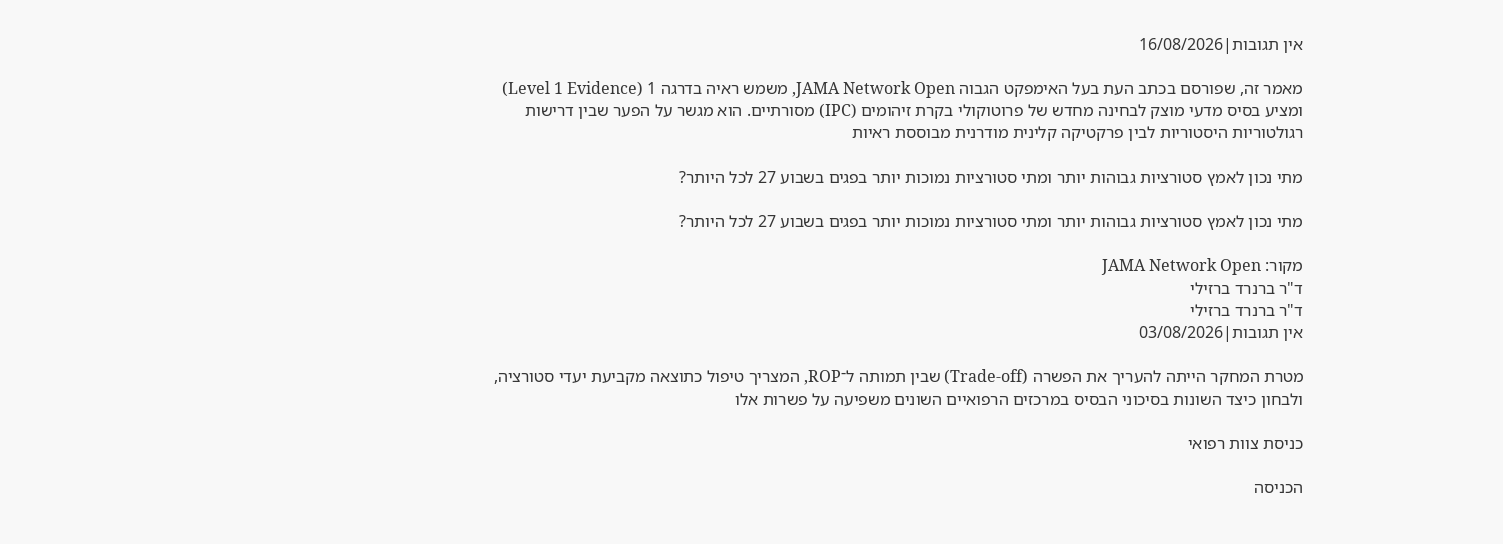אין תגובות|16/08/2026

מאמר זה, שפורסם בכתב העת בעל האימפקט הגבוה JAMA Network Open, משמש ראיה בדרגה 1 (Level 1 Evidence) ומציע בסיס מדעי מוצק לבחינה מחדש של פרוטוקולי בקרת זיהומים (IPC) מסורתיים. הוא מגשר על הפער שבין דרישות רגולטוריות היסטוריות לבין פרקטיקה קלינית מודרנית מבוססת ראיות

מתי נכון לאמץ סטורציות גבוהות יותר ומתי סטורציות נמוכות יותר בפגים בשבוע 27 לכל היותר?

מתי נכון לאמץ סטורציות גבוהות יותר ומתי סטורציות נמוכות יותר בפגים בשבוע 27 לכל היותר?

מקור: JAMA Network Open
ד"ר ברנרד ברזילי
ד"ר ברנרד ברזילי
אין תגובות|03/08/2026

מטרת המחקר הייתה להעריך את הפשרה (Trade-off) שבין תמותה ל־ROP, המצריך טיפול כתוצאה מקביעת יעדי סטורציה, ולבחון כיצד השונות בסיכוני הבסיס במרכזים הרפואיים השונים משפיעה על פשרות אלו

כניסת צוות רפואי

הכניסה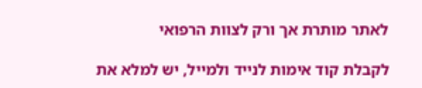לאתר מותרת אך ורק לצוות הרפואי

לקבלת קוד אימות לנייד ולמייל, יש למלא את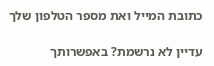כתובת המייל ואת מספר הטלפון שלך

עדיין לא נרשמת? באפשרותך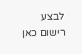לבצע רישום כאן